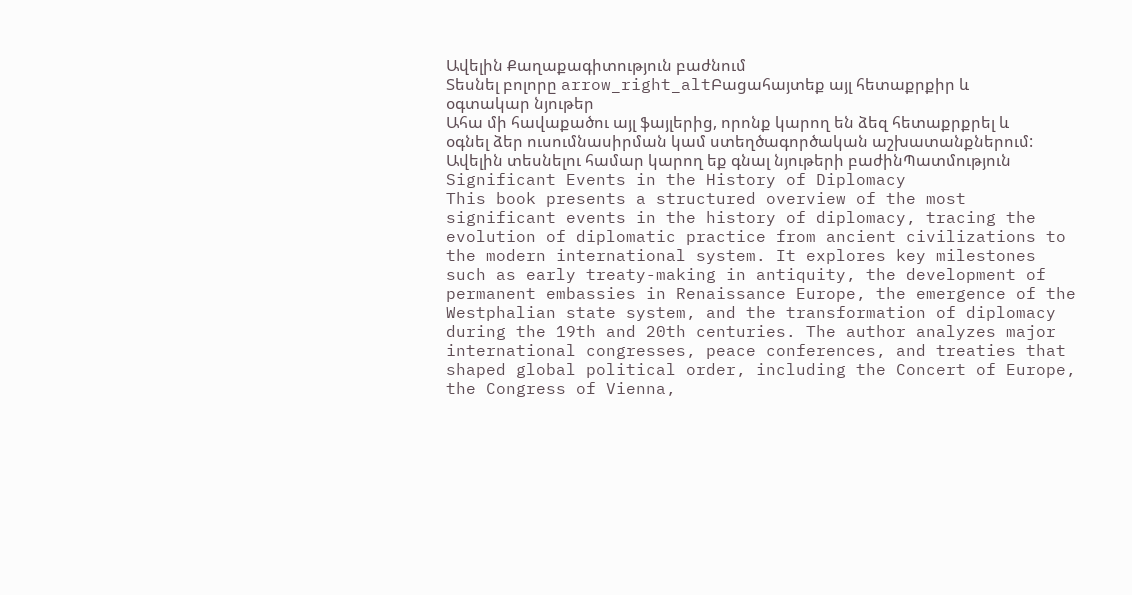Ավելին Քաղաքագիտություն բաժնում
Տեսնել բոլորը arrow_right_altԲացահայտեք այլ հետաքրքիր և օգտակար նյութեր
Ահա մի հավաքածու այլ ֆայլերից, որոնք կարող են ձեզ հետաքրքրել և օգնել ձեր ուսումնասիրման կամ ստեղծագործական աշխատանքներում: Ավելին տեսնելու համար կարող եք գնալ նյութերի բաժինՊատմություն
Significant Events in the History of Diplomacy
This book presents a structured overview of the most significant events in the history of diplomacy, tracing the evolution of diplomatic practice from ancient civilizations to the modern international system. It explores key milestones such as early treaty-making in antiquity, the development of permanent embassies in Renaissance Europe, the emergence of the Westphalian state system, and the transformation of diplomacy during the 19th and 20th centuries. The author analyzes major international congresses, peace conferences, and treaties that shaped global political order, including the Concert of Europe, the Congress of Vienna,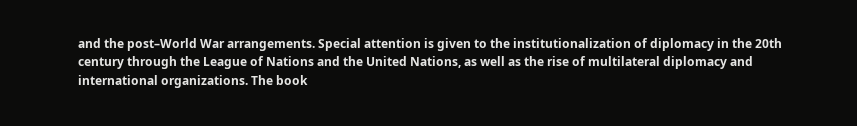and the post–World War arrangements. Special attention is given to the institutionalization of diplomacy in the 20th century through the League of Nations and the United Nations, as well as the rise of multilateral diplomacy and international organizations. The book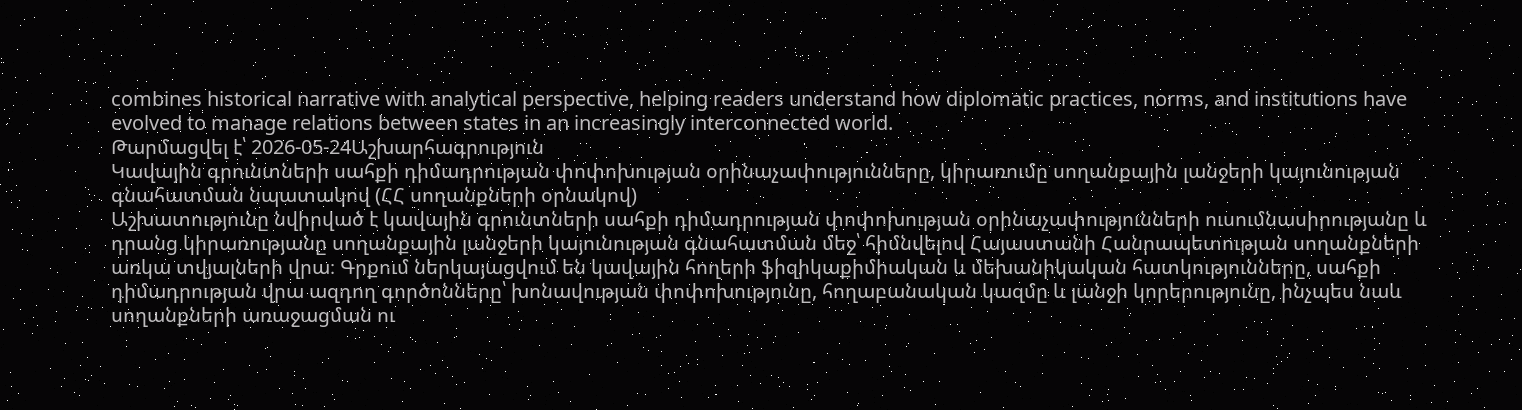combines historical narrative with analytical perspective, helping readers understand how diplomatic practices, norms, and institutions have evolved to manage relations between states in an increasingly interconnected world.
Թարմացվել է՝ 2026-05-24Աշխարհագրություն
Կավային գրունտների սահքի դիմադրության փոփոխության օրինաչափությունները, կիրառումը սողանքային լանջերի կայունության գնահատման նպատակով (ՀՀ սողանքների օրնակով)
Աշխատությունը նվիրված է կավային գրունտների սահքի դիմադրության փոփոխության օրինաչափությունների ուսումնասիրությանը և դրանց կիրառությանը սողանքային լանջերի կայունության գնահատման մեջ՝ հիմնվելով Հայաստանի Հանրապետության սողանքների առկա տվյալների վրա։ Գրքում ներկայացվում են կավային հողերի ֆիզիկաքիմիական և մեխանիկական հատկությունները, սահքի դիմադրության վրա ազդող գործոնները՝ խոնավության փոփոխությունը, հողաբանական կազմը և լանջի կորերությունը, ինչպես նաև սողանքների առաջացման ու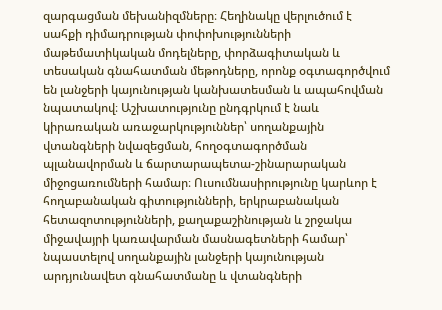զարգացման մեխանիզմները։ Հեղինակը վերլուծում է սահքի դիմադրության փոփոխությունների մաթեմատիկական մոդելները, փորձագիտական և տեսական գնահատման մեթոդները, որոնք օգտագործվում են լանջերի կայունության կանխատեսման և ապահովման նպատակով։ Աշխատությունը ընդգրկում է նաև կիրառական առաջարկություններ՝ սողանքային վտանգների նվազեցման, հողօգտագործման պլանավորման և ճարտարապետա-շինարարական միջոցառումների համար։ Ուսումնասիրությունը կարևոր է հողաբանական գիտությունների, երկրաբանական հետազոտությունների, քաղաքաշինության և շրջակա միջավայրի կառավարման մասնագետների համար՝ նպաստելով սողանքային լանջերի կայունության արդյունավետ գնահատմանը և վտանգների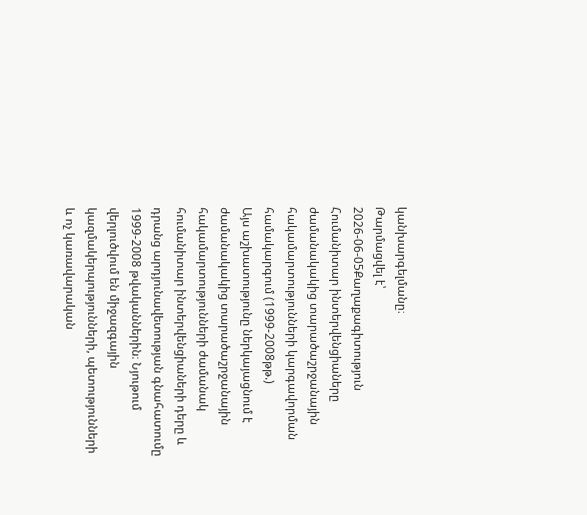կանխարգելմանը։
Թարմացվել է՝ 2026-06-05Քաղաքագիտություն
Հումանիտար ինտերվենցիաները ժամանակակից տարածաշրջանային հակամարտությունների կարգավորման համակարգում (1999-2008թթ.)
Այս աշխատությունը ներկայացնում է ժամանակակից տարածաշրջանային հակամարտությունների ժամանակ հումանիտար ինտերվենցիաների դերը և դրանց արդյունավետության գնահատումը 1999-2008 թվականներին։ Նյութում վերլուծվում են միջազգային կազմակերպությունների, պետությունների և ոչ կառավարական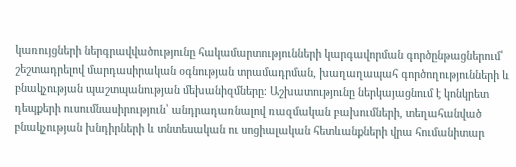կառույցների ներգրավվածությունը հակամարտությունների կարգավորման գործընթացներում՝ շեշտադրելով մարդասիրական օգնության տրամադրման, խաղաղապահ գործողությունների և բնակչության պաշտպանության մեխանիզմները։ Աշխատությունը ներկայացնում է կոնկրետ դեպքերի ուսումնասիրություն՝ անդրադառնալով ռազմական բախումների, տեղահանված բնակչության խնդիրների և տնտեսական ու սոցիալական հետևանքների վրա հումանիտար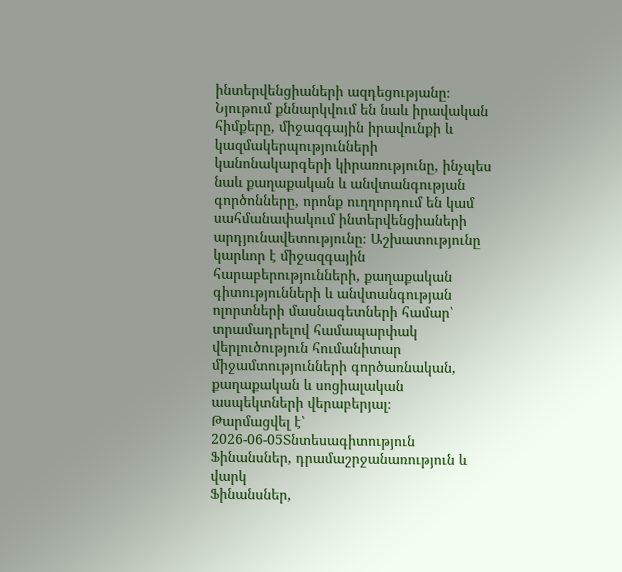ինտերվենցիաների ազդեցությանը։ Նյութում քննարկվում են նաև իրավական հիմքերը, միջազգային իրավունքի և կազմակերպությունների կանոնակարգերի կիրառությունը, ինչպես նաև քաղաքական և անվտանգության գործոնները, որոնք ուղղորդում են կամ սահմանափակում ինտերվենցիաների արդյունավետությունը։ Աշխատությունը կարևոր է միջազգային հարաբերությունների, քաղաքական գիտությունների և անվտանգության ոլորտների մասնագետների համար՝ տրամադրելով համապարփակ վերլուծություն հումանիտար միջամտությունների գործառնական, քաղաքական և սոցիալական ասպեկտների վերաբերյալ։
Թարմացվել է՝ 2026-06-05Տնտեսագիտություն
Ֆինանսներ, դրամաշրջանառություն և վարկ
Ֆինանսներ,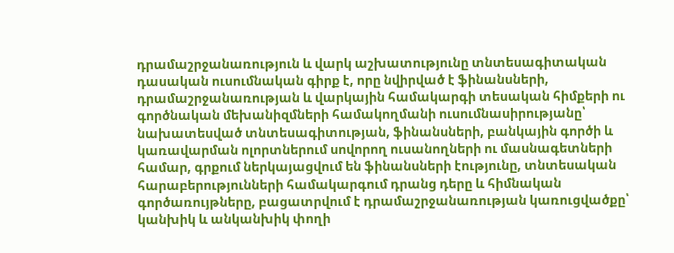դրամաշրջանառություն և վարկ աշխատությունը տնտեսագիտական դասական ուսումնական գիրք է, որը նվիրված է ֆինանսների, դրամաշրջանառության և վարկային համակարգի տեսական հիմքերի ու գործնական մեխանիզմների համակողմանի ուսումնասիրությանը՝ նախատեսված տնտեսագիտության, ֆինանսների, բանկային գործի և կառավարման ոլորտներում սովորող ուսանողների ու մասնագետների համար, գրքում ներկայացվում են ֆինանսների էությունը, տնտեսական հարաբերությունների համակարգում դրանց դերը և հիմնական գործառույթները, բացատրվում է դրամաշրջանառության կառուցվածքը՝ կանխիկ և անկանխիկ փողի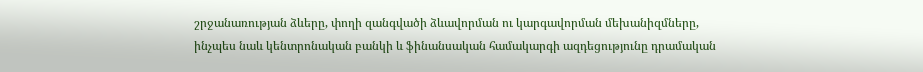շրջանառության ձևերը, փողի զանգվածի ձևավորման ու կարգավորման մեխանիզմները, ինչպես նաև կենտրոնական բանկի և ֆինանսական համակարգի ազդեցությունը դրամական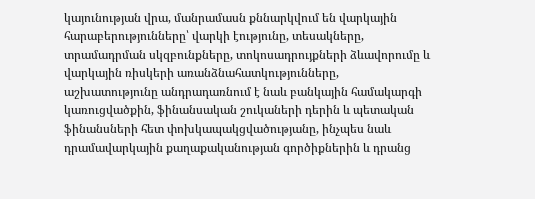կայունության վրա, մանրամասն քննարկվում են վարկային հարաբերությունները՝ վարկի էությունը, տեսակները, տրամադրման սկզբունքները, տոկոսադրույքների ձևավորումը և վարկային ռիսկերի առանձնահատկությունները, աշխատությունը անդրադառնում է նաև բանկային համակարգի կառուցվածքին, ֆինանսական շուկաների դերին և պետական ֆինանսների հետ փոխկապակցվածությանը, ինչպես նաև դրամավարկային քաղաքականության գործիքներին և դրանց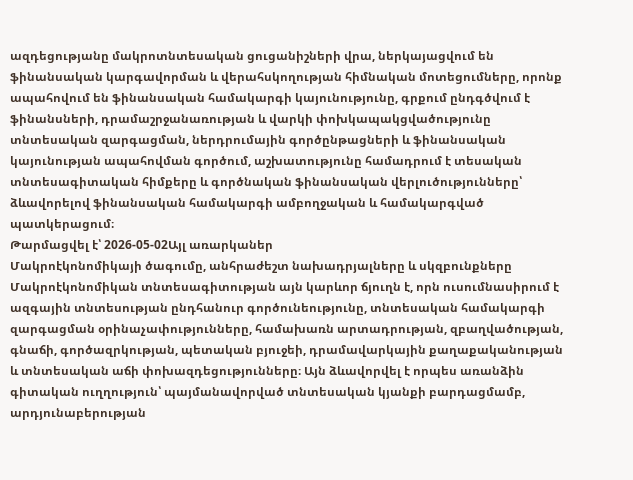ազդեցությանը մակրոտնտեսական ցուցանիշների վրա, ներկայացվում են ֆինանսական կարգավորման և վերահսկողության հիմնական մոտեցումները, որոնք ապահովում են ֆինանսական համակարգի կայունությունը, գրքում ընդգծվում է ֆինանսների, դրամաշրջանառության և վարկի փոխկապակցվածությունը տնտեսական զարգացման, ներդրումային գործընթացների և ֆինանսական կայունության ապահովման գործում, աշխատությունը համադրում է տեսական տնտեսագիտական հիմքերը և գործնական ֆինանսական վերլուծությունները՝ ձևավորելով ֆինանսական համակարգի ամբողջական և համակարգված պատկերացում։
Թարմացվել է՝ 2026-05-02Այլ առարկաներ
Մակրոէկոնոմիկայի ծագումը, անհրաժեշտ նախադրյալները և սկզբունքները
Մակրոէկոնոմիկան տնտեսագիտության այն կարևոր ճյուղն է, որն ուսումնասիրում է ազգային տնտեսության ընդհանուր գործունեությունը, տնտեսական համակարգի զարգացման օրինաչափությունները, համախառն արտադրության, զբաղվածության, գնաճի, գործազրկության, պետական բյուջեի, դրամավարկային քաղաքականության և տնտեսական աճի փոխազդեցությունները։ Այն ձևավորվել է որպես առանձին գիտական ուղղություն՝ պայմանավորված տնտեսական կյանքի բարդացմամբ, արդյունաբերության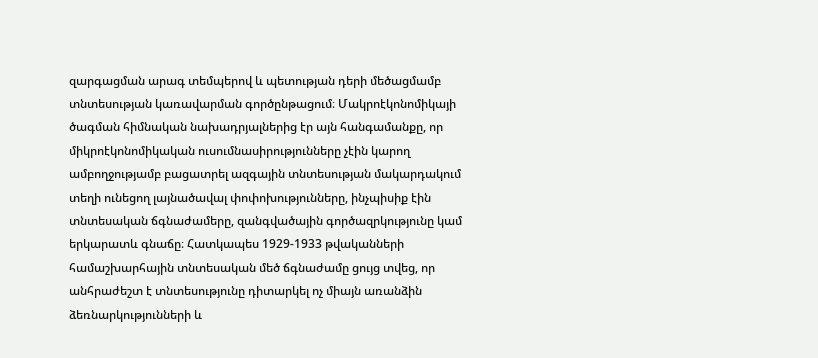զարգացման արագ տեմպերով և պետության դերի մեծացմամբ տնտեսության կառավարման գործընթացում։ Մակրոէկոնոմիկայի ծագման հիմնական նախադրյալներից էր այն հանգամանքը, որ միկրոէկոնոմիկական ուսումնասիրությունները չէին կարող ամբողջությամբ բացատրել ազգային տնտեսության մակարդակում տեղի ունեցող լայնածավալ փոփոխությունները, ինչպիսիք էին տնտեսական ճգնաժամերը, զանգվածային գործազրկությունը կամ երկարատև գնաճը։ Հատկապես 1929-1933 թվականների համաշխարհային տնտեսական մեծ ճգնաժամը ցույց տվեց, որ անհրաժեշտ է տնտեսությունը դիտարկել ոչ միայն առանձին ձեռնարկությունների և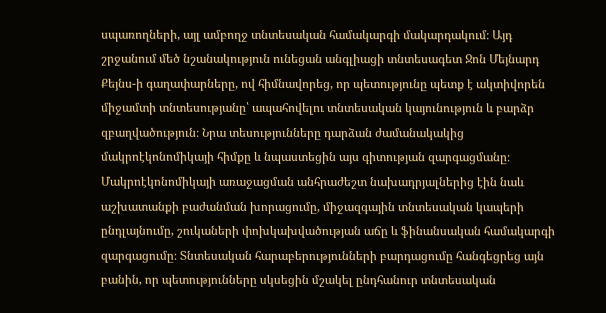սպառողների, այլ ամբողջ տնտեսական համակարգի մակարդակում։ Այդ շրջանում մեծ նշանակություն ունեցան անգլիացի տնտեսագետ Ջոն Մեյնարդ Քեյնս-ի գաղափարները, ով հիմնավորեց, որ պետությունը պետք է ակտիվորեն միջամտի տնտեսությանը՝ ապահովելու տնտեսական կայունություն և բարձր զբաղվածություն։ Նրա տեսությունները դարձան ժամանակակից մակրոէկոնոմիկայի հիմքը և նպաստեցին այս գիտության զարգացմանը։ Մակրոէկոնոմիկայի առաջացման անհրաժեշտ նախադրյալներից էին նաև աշխատանքի բաժանման խորացումը, միջազգային տնտեսական կապերի ընդլայնումը, շուկաների փոխկախվածության աճը և ֆինանսական համակարգի զարգացումը։ Տնտեսական հարաբերությունների բարդացումը հանգեցրեց այն բանին, որ պետությունները սկսեցին մշակել ընդհանուր տնտեսական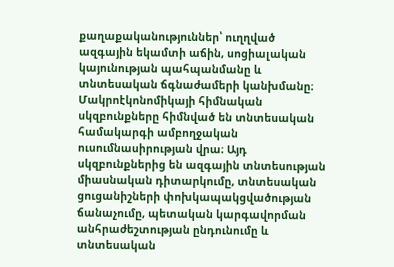քաղաքականություններ՝ ուղղված ազգային եկամտի աճին, սոցիալական կայունության պահպանմանը և տնտեսական ճգնաժամերի կանխմանը։ Մակրոէկոնոմիկայի հիմնական սկզբունքները հիմնված են տնտեսական համակարգի ամբողջական ուսումնասիրության վրա։ Այդ սկզբունքներից են ազգային տնտեսության միասնական դիտարկումը, տնտեսական ցուցանիշների փոխկապակցվածության ճանաչումը, պետական կարգավորման անհրաժեշտության ընդունումը և տնտեսական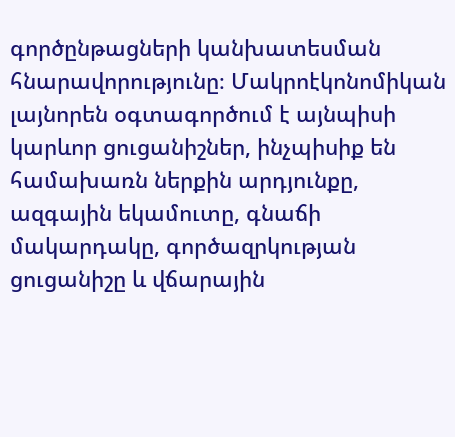գործընթացների կանխատեսման հնարավորությունը։ Մակրոէկոնոմիկան լայնորեն օգտագործում է այնպիսի կարևոր ցուցանիշներ, ինչպիսիք են համախառն ներքին արդյունքը, ազգային եկամուտը, գնաճի մակարդակը, գործազրկության ցուցանիշը և վճարային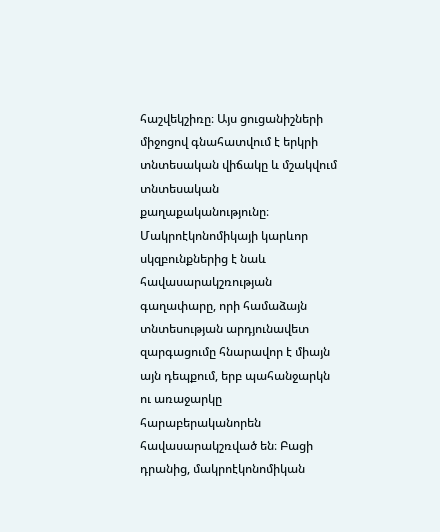հաշվեկշիռը։ Այս ցուցանիշների միջոցով գնահատվում է երկրի տնտեսական վիճակը և մշակվում տնտեսական քաղաքականությունը։ Մակրոէկոնոմիկայի կարևոր սկզբունքներից է նաև հավասարակշռության գաղափարը, որի համաձայն տնտեսության արդյունավետ զարգացումը հնարավոր է միայն այն դեպքում, երբ պահանջարկն ու առաջարկը հարաբերականորեն հավասարակշռված են։ Բացի դրանից, մակրոէկոնոմիկան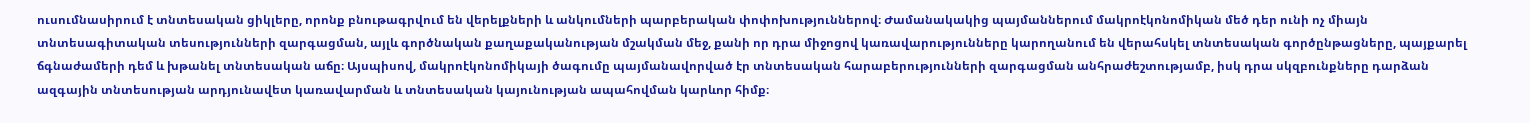ուսումնասիրում է տնտեսական ցիկլերը, որոնք բնութագրվում են վերելքների և անկումների պարբերական փոփոխություններով։ Ժամանակակից պայմաններում մակրոէկոնոմիկան մեծ դեր ունի ոչ միայն տնտեսագիտական տեսությունների զարգացման, այլև գործնական քաղաքականության մշակման մեջ, քանի որ դրա միջոցով կառավարությունները կարողանում են վերահսկել տնտեսական գործընթացները, պայքարել ճգնաժամերի դեմ և խթանել տնտեսական աճը։ Այսպիսով, մակրոէկոնոմիկայի ծագումը պայմանավորված էր տնտեսական հարաբերությունների զարգացման անհրաժեշտությամբ, իսկ դրա սկզբունքները դարձան ազգային տնտեսության արդյունավետ կառավարման և տնտեսական կայունության ապահովման կարևոր հիմք։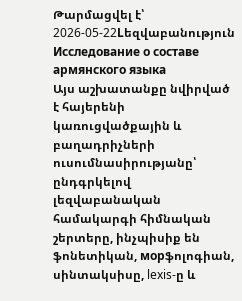Թարմացվել է՝ 2026-05-22Lեզվաբանություն
Исследование о составе армянского языка
Այս աշխատանքը նվիրված է հայերենի կառուցվածքային և բաղադրիչների ուսումնասիրությանը՝ ընդգրկելով լեզվաբանական համակարգի հիմնական շերտերը, ինչպիսիք են ֆոնետիկան, морֆոլոգիան, սինտակսիսը, lexis-ը և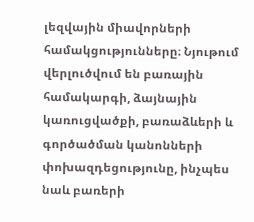լեզվային միավորների համակցությունները։ Նյութում վերլուծվում են բառային համակարգի, ձայնային կառուցվածքի, բառաձևերի և գործածման կանոնների փոխազդեցությունը, ինչպես նաև բառերի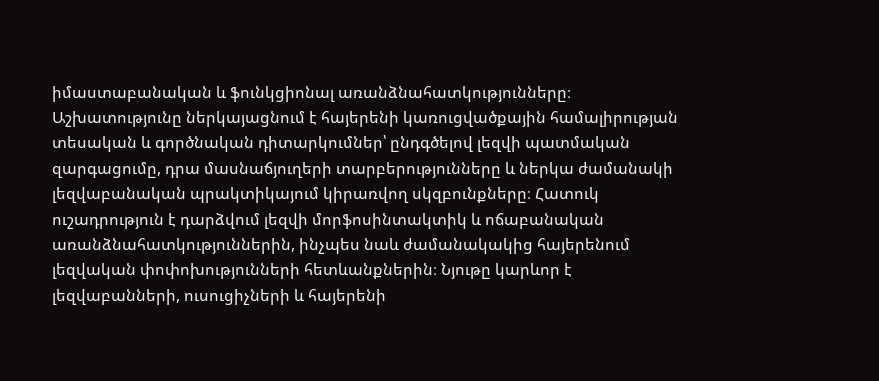իմաստաբանական և ֆունկցիոնալ առանձնահատկությունները։ Աշխատությունը ներկայացնում է հայերենի կառուցվածքային համալիրության տեսական և գործնական դիտարկումներ՝ ընդգծելով լեզվի պատմական զարգացումը, դրա մասնաճյուղերի տարբերությունները և ներկա ժամանակի լեզվաբանական պրակտիկայում կիրառվող սկզբունքները։ Հատուկ ուշադրություն է դարձվում լեզվի մորֆոսինտակտիկ և ոճաբանական առանձնահատկություններին, ինչպես նաև ժամանակակից հայերենում լեզվական փոփոխությունների հետևանքներին։ Նյութը կարևոր է լեզվաբանների, ուսուցիչների և հայերենի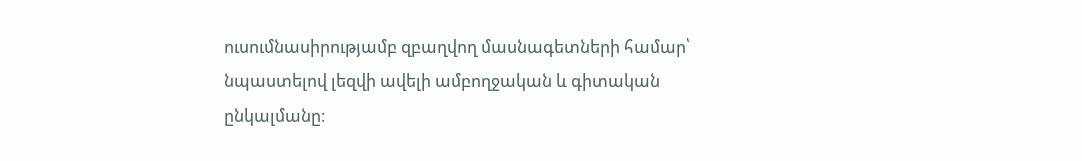ուսումնասիրությամբ զբաղվող մասնագետների համար՝ նպաստելով լեզվի ավելի ամբողջական և գիտական ընկալմանը։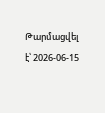Թարմացվել է՝ 2026-06-15